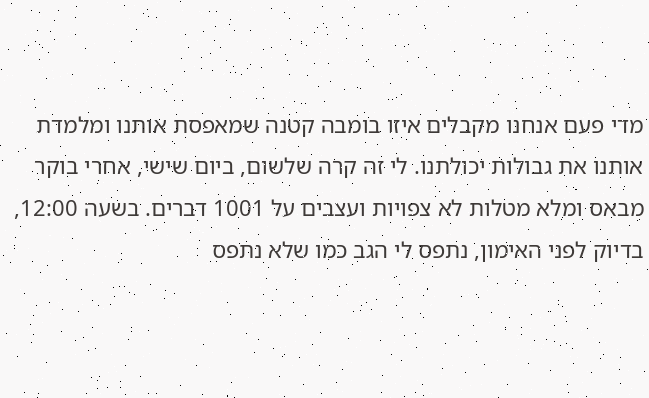מדי פעם אנחנו מקבלים איזו בומבה קטנה שמאפסת אותנו ומלמדת אותנו את גבולות יכולתנו. לי זה קרה שלשום, ביום שישי, אחרי בוקר מבאס ומלא מטלות לא צפויות ועצבים על 1001 דברים. בשעה 12:00, בדיוק לפני האימון, נתפס לי הגב כמו שלא נתפס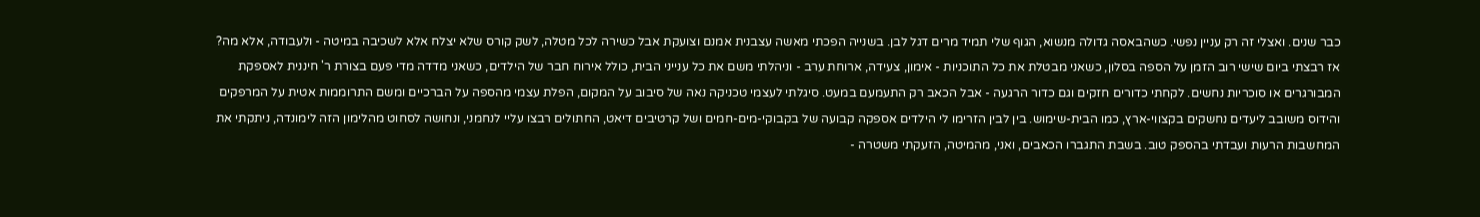כבר שנים. ואצלי זה רק עניין נפשי. כשהבאסה גדולה מנשוא, הגוף שלי תמיד מרים דגל לבן. בשנייה הפכתי מאשה עצבנית אמנם וצועקת אבל כשירה לכל מטלה, לשק קורס שלא יצלח אלא לשכיבה במיטה - ולעבודה, אלא מה? אז רבצתי ביום שישי רוב הזמן על הספה בסלון, כשאני מבטלת את כל התוכניות - אימון, צעידה, ארוחת ערב - וניהלתי משם את כל ענייני הבית, כולל אירוח חבר של הילדים, כשאני מדדה מדי פעם בצורת ר' חיננית לאספקת המבורגרים או סוכריות נחשים. לקחתי כדורים חזקים וגם כדור הרגעה - אבל הכאב רק התעמעם במעט. סיגלתי לעצמי טכניקה נאה של סיבוב על המקום, הפלת עצמי מהספה על הברכיים ומשם התרוממות אטית על המרפקים והידוס משובב ליעדים נחשקים בקצווי-ארץ, כמו הבית-שימוש. בין לבין הזרימו לי הילדים אספקה קבועה של בקבוקי-מים-חמים ושל קרטיבים דיאט, החתולים רבצו עליי לנחמני, ונחושה לסחוט מהלימון הזה לימונדה, ניתקתי את המחשבות הרעות ועבדתי בהספק טוב. בשבת התגברו הכאבים, ואני, מהמיטה, הזעקתי משטרה -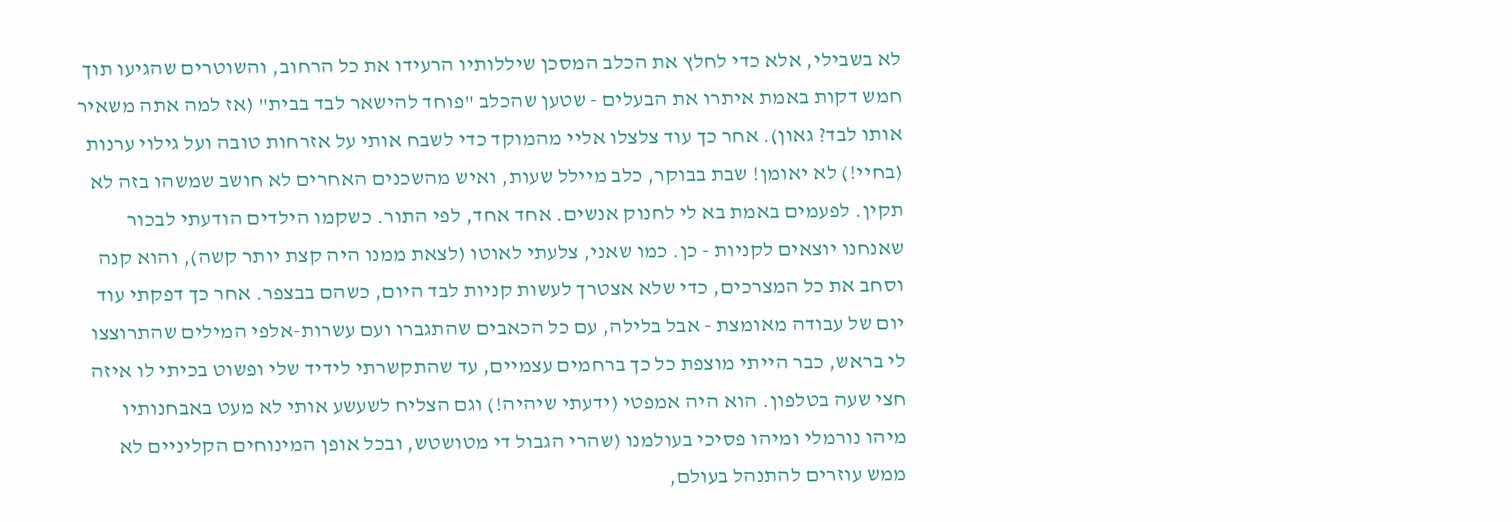לא בשבילי, אלא כדי לחלץ את הכלב המסכן שיללותיו הרעידו את כל הרחוב, והשוטרים שהגיעו תוך חמש דקות באמת איתרו את הבעלים - שטען שהכלב "פוחד להישאר לבד בבית" (אז למה אתה משאיר אותו לבד? גאון). אחר כך עוד צלצלו אליי מהמוקד כדי לשבח אותי על אזרחות טובה ועל גילוי ערנות (בחיי!) לא יאומן! שבת בבוקר, כלב מיילל שעות, ואיש מהשכנים האחרים לא חושב שמשהו בזה לא תקין. לפעמים באמת בא לי לחנוק אנשים. אחד אחד, לפי התור. כשקמו הילדים הודעתי לבכור שאנחנו יוצאים לקניות - כן. כמו שאני, צלעתי לאוטו (לצאת ממנו היה קצת יותר קשה), והוא קנה וסחב את כל המצרכים, כדי שלא אצטרך לעשות קניות לבד היום, כשהם בבצפר. אחר כך דפקתי עוד יום של עבודה מאומצת - אבל בלילה, עם כל הכאבים שהתגברו ועם עשרות-אלפי המילים שהתרוצצו לי בראש, כבר הייתי מוצפת כל כך ברחמים עצמיים, עד שהתקשרתי לידיד שלי ופשוט בכיתי לו איזה חצי שעה בטלפון. הוא היה אמפטי (ידעתי שיהיה!) וגם הצליח לשעשע אותי לא מעט באבחנותיו מיהו נורמלי ומיהו פסיכי בעולמנו (שהרי הגבול די מטושטש, ובכל אופן המינוחים הקליניים לא ממש עוזרים להתנהל בעולם,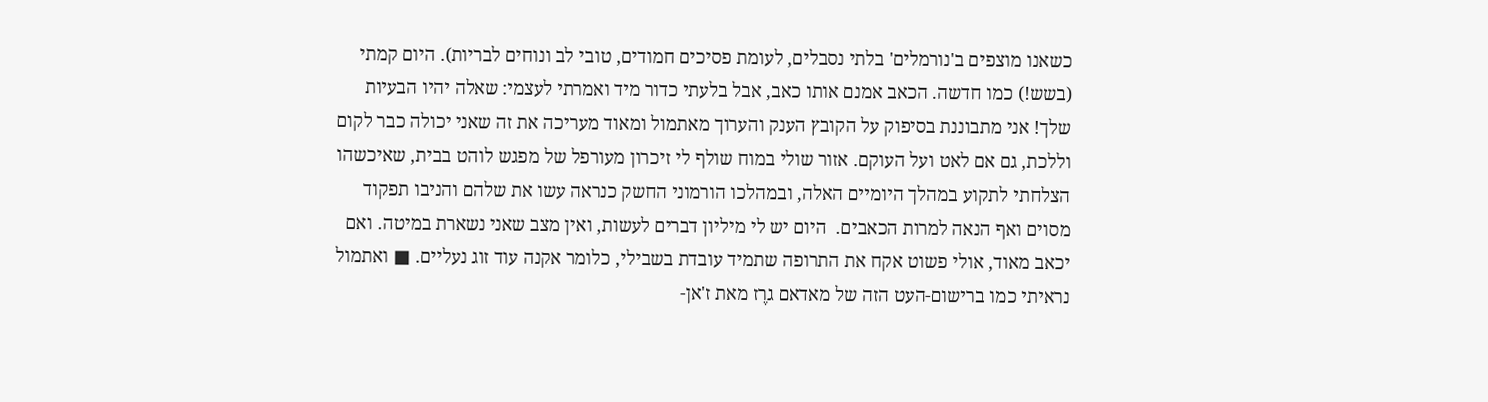כשאנו מוצפים ב'נורמלים' בלתי נסבלים, לעומת פסיכים חמודים, טובי לב ונוחים לבריות). היום קמתי (בשש!) כמו חדשה. הכאב אמנם אותו כאב, אבל בלעתי כדור מיד ואמרתי לעצמי: שאלה יהיו הבעיות שלך! אני מתבוננת בסיפוק על הקובץ הענק והערוך מאתמול ומאוד מעריכה את זה שאני יכולה כבר לקום וללכת, גם אם לאט ועל העוקם. אזור שולי במוח שולף לי זיכרון מעורפל של מפגש לוהט בבית, שאיכשהו הצלחתי לתקוע במהלך היומיים האלה, ובמהלכו הורמוני החשק כנראה עשו את שלהם והניבו תפקוד מסוים ואף הנאה למרות הכאבים.  היום יש לי מיליון דברים לעשות, ואין מצב שאני נשארת במיטה. ואם יכאב מאוד, אולי פשוט אקח את התרופה שתמיד עובדת בשבילי, כלומר אקנה עוד זוג נעליים. ■ ואתמול נראיתי כמו ברישום-העט הזה של מאדאם גרֶז מאת ז'אן-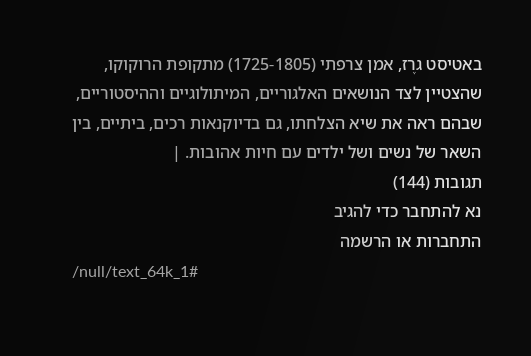באטיסט גרֶז, אמן צרפתי (1725-1805) מתקופת הרוקוקו, שהצטיין לצד הנושאים האלגוריים, המיתולוגיים וההיסטוריים, שבהם ראה את שיא הצלחתו, גם בדיוקנאות רכים, ביתיים, בין השאר של נשים ושל ילדים עם חיות אהובות. |
תגובות (144)
נא להתחבר כדי להגיב
התחברות או הרשמה
/null/text_64k_1#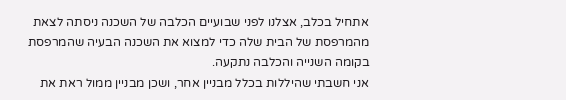אתחיל בכלב, אצלנו לפני שבועיים הכלבה של השכנה ניסתה לצאת מהמרפסת של הבית שלה כדי למצוא את השכנה הבעיה שהמרפסת בקומה השנייה והכלבה נתקעה.
אני חשבתי שהיללות בכלל מבניין אחר, ושכן מבניין ממול ראת את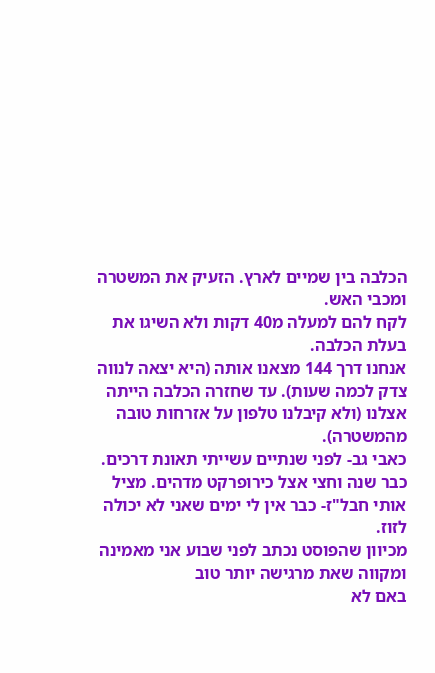הכלבה בין שמיים לארץ. הזעיק את המשטרה ומכבי האש.
לקח להם למעלה מ40 דקות ולא השיגו את בעלת הכלבה.
אנחנו דרך 144 מצאנו אותה (היא יצאה לנווה צדק לכמה שעות). עד שחזרה הכלבה הייתה אצלנו (ולא קיבלנו טלפון על אזרחות טובה מהמשטרה).
כאבי גב- לפני שנתיים עשייתי תאונת דרכים. כבר שנה וחצי אצל כירופרקט מדהים. מציל אותי חבל"ז- כבר אין לי ימים שאני לא יכולה לזוז.
מכיוון שהפוסט נכתב לפני שבוע אני מאמינה ומקווה שאת מרגישה יותר טוב
באם לא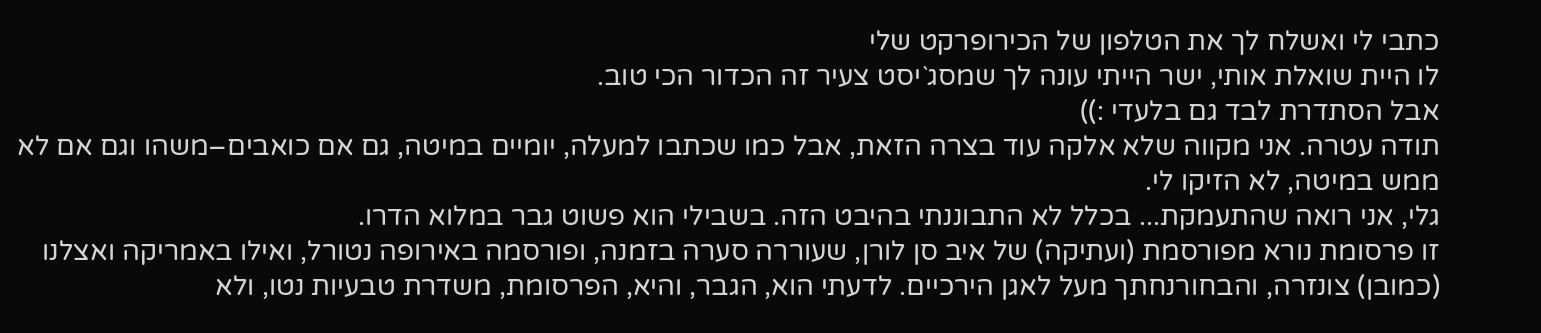כתבי לי ואשלח לך את הטלפון של הכירופרקט שלי
לו היית שואלת אותי, ישר הייתי עונה לך שמסג`יסט צעיר זה הכדור הכי טוב.
אבל הסתדרת לבד גם בלעדי :))
תודה עטרה. אני מקווה שלא אלקה עוד בצרה הזאת, אבל כמו שכתבו למעלה, יומיים במיטה, גם אם כואבים–משהו וגם אם לא ממש במיטה, לא הזיקו לי.
גלי, אני רואה שהתעמקת... בכלל לא התבוננתי בהיבט הזה. בשבילי הוא פשוט גבר במלוא הדרו.
זו פרסומת נורא מפורסמת (ועתיקה) של איב סן לורן, שעוררה סערה בזמנה, ופורסמה באירופה נטורל, ואילו באמריקה ואצלנו (כמובן) צונזרה, והבחורנחתך מעל לאגן הירכיים. לדעתי הוא, הגבר, והיא, הפרסומת, משדרת טבעיות נטו, ולא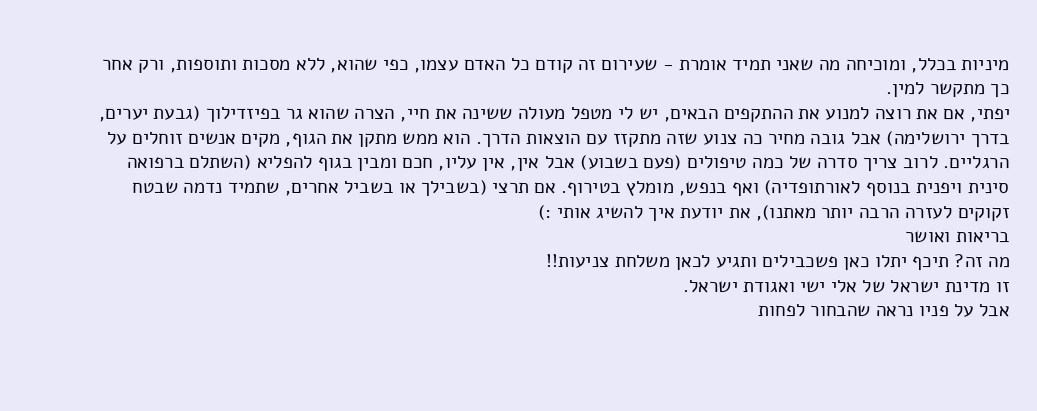מיניות בכלל, ומוכיחה מה שאני תמיד אומרת - שעירום זה קודם כל האדם עצמו, כפי שהוא, ללא מסכות ותוספות, ורק אחר כך מתקשר למין.
יפתי, אם את רוצה למנוע את ההתקפים הבאים, יש לי מטפל מעולה ששינה את חיי, הצרה שהוא גר בפיזדילוך (גבעת יערים, בדרך ירושלימה) אבל גובה מחיר כה צנוע שזה מתקזז עם הוצאות הדרך. הוא ממש מתקן את הגוף, מקים אנשים זוחלים על הרגליים. לרוב צריך סדרה של כמה טיפולים (פעם בשבוע) אבל אין, אין עליו, חכם ומבין בגוף להפליא (השתלם ברפואה סינית ויפנית בנוסף לאורתופדיה) ואף בנפש, מומלץ בטירוף. אם תרצי (בשבילך או בשביל אחרים, שתמיד נדמה שבטח זקוקים לעזרה הרבה יותר מאתנו), את יודעת איך להשיג אותי :)
בריאות ואושר
מה זה? תיכף יתלו כאן פשכבילים ותגיע לכאן משלחת צניעות!!
זו מדינת ישראל של אלי ישי ואגודת ישראל.
אבל על פניו נראה שהבחור לפחות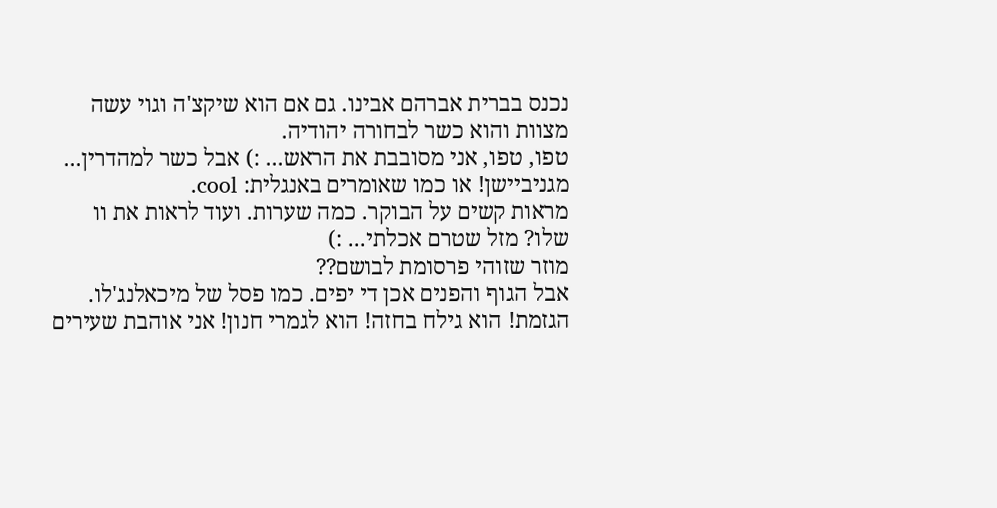נכנס בברית אברהם אבינו. גם אם הוא שיקצ'ה וגוי עשה מצוות והוא כשר לבחורה יהודיה.
טפו, טפו, אני מסובבת את הראש... :) אבל כשר למהדרין...
מגניביישן! או כמו שאומרים באנגלית: cool.
מראות קשים על הבוקר. כמה שערות. ועוד לראות את וו שלו? מזל שטרם אכלתי... :)
מוזר שזוהי פרסומת לבושם??
אבל הגוף והפנים אכן די יפים. כמו פסל של מיכאלנג'לו.
הגזמת! הוא גילח בחזה! הוא לגמרי חנון! אני אוהבת שעירים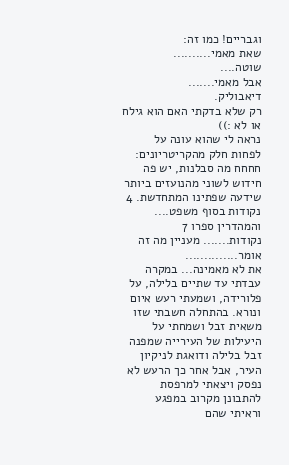וגבריים! כמו זה:
שאת מאמי..........
שוטה....
אבל מאמי.......
דיאבוליק.
רק שלא בדקתי האם הוא גילח או לא :))
נראה לי שהוא עונה על לפחות חלק מהקריטריונים:
חחחח מה סבלנות, יש פה חידוש לשוני מהנועזים ביותר שידעה שפתינו המתחדשת. 4 נקודות בסוף משפט.... והמהדרין ספרו 7 נקודות....... מעניין מה זה אומר..............
את לא מאמינה... במקרה עבדתי עד שתיים בלילה, על פלורידה, ושמעתי רעש איום ונורא. בהתחלה חשבתי שזו משאית זבל ושמחתי על היעילות של העירייה שמפנה זבל בלילה ודואגת לניקיון העיר, אבל אחר כך הרעש לא נפסק ויצאתי למרפסת להתבונן מקרוב במפגע וראיתי שהם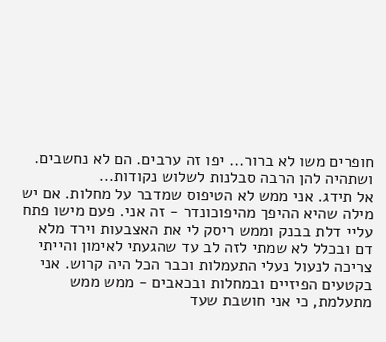חופרים משו לא ברור... יפו זה ערבים. הם לא נחשבים.
ושתהיה להן הרבה סבלנות לשלוש נקודות...
אל תידג. אני ממש לא הטיפוס שמדבר על מחלות. אם יש מילה שהיא ההיפך מהיפוכונדר - זה אני. פעם מישו פתח עליי דלת בבנק וממש ריסק לי את האצבעות וירד מלא דם ובכלל לא שמתי לזה לב עד שהגעתי לאימון והייתי צריכה לנעול נעלי התעמלות וכבר הכל היה קרוש. אני בקטעים הפיזיים ובמחלות ובכאבים - ממש ממש מתעלמת, כי אני חושבת שעד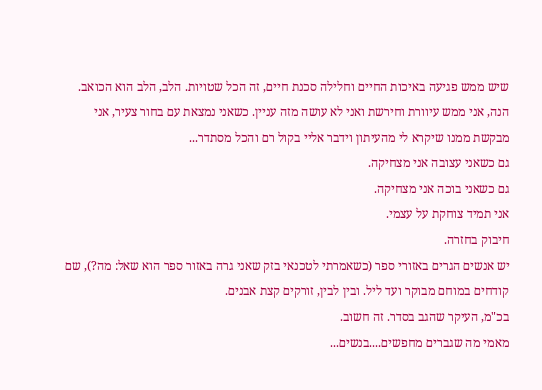שיש ממש פגיעה באיכות החיים וחלילה סכנת חיים, זה הכל שטויות. הלב, הלב הוא הכואב. הנה, אני ממש עיוורת וחירשת ואני לא עושה מזה עניין. כשאני נמצאת עם בחור צעיר, אני מבקשת ממנו שיקרא לי מהעיתון וידבר אליי בקול רם והכל מסתדר...
גם כשאני עצובה אני מצחיקה.
גם כשאני בוכה אני מצחיקה.
אני תמיד צוחקת על עצמי.
חיבוק בחזרה.
יש אנשים הגרים באזורי ספר (כשאמרתי לטכנאי בזק שאני גרה באזור ספר הוא שאל: מה?), שם קודחים במוחם מבוקר ועד ליל. ובין לבין, זורקים קצת אבנים.
בכ"מ, העיקר שהגב בסדר. זה חשוב.
מאמי מה שגברים מחפשים....בנשים...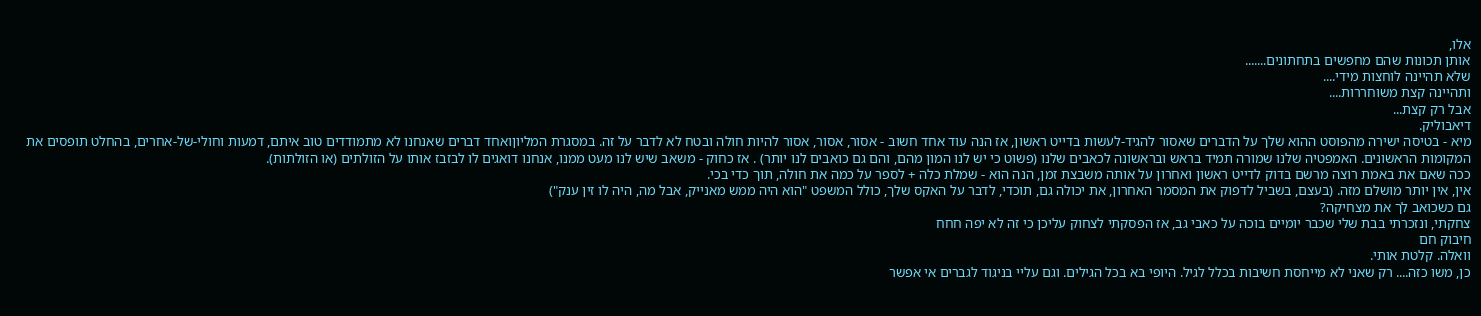אלו,
אותן תכונות שהם מחפשים בתחתונים.......
שלא תהיינה לוחצות מידי....
ותהיינה קצת משוחררות....
אבל רק קצת...
דיאבוליק.
מיא - בטיסה ישירה מהפוסט ההוא שלך על הדברים שאסור להגיד-לעשות בדייט ראשון, אז הנה עוד אחד חשוב - אסור, אסור, אסור להיות חולה ובטח לא לדבר על זה. במסגרת המליוןואחד דברים שאנחנו לא מתמודדים טוב איתם, דמעות וחולי-של-אחרים, בהחלט תופסים את המקומות הראשונים. האמפטיה שלנו שמורה תמיד בראש ובראשונה לכאבים שלנו (פשוט כי יש לנו המון מהם, והם גם כואבים לנו יותר) . אז כחוק - משאב שיש לנו מעט ממנו, אנחנו דואגים לו לבזבז אותו על הזולתים (או הזולתות).
ככה שאם את באמת רוצה מרשם בדוק לדייט ראשון ואחרון על אותה משבצת זמן, הנה הוא - שמלת כלה + לספר על כמה את חולה, תוך כדי בכי.
אין, אין יותר מושלם מזה. (בעצם, בשביל לדפוק את המסמר האחרון, את יכולה גם, תוכדי, לדבר על האקס שלך, כולל המשפט "הוא היה ממש מאנייק, אבל מה, היה לו זין ענק")
גם כשכואב לך את מצחיקה?
צחקתי, ונזכרתי בבת שלי שכבר יומיים בוכה על כאבי גב, אז הפסקתי לצחוק עליכן כי זה לא יפה חחח
חיבוק חם
וואלה. קלטת אותי.
כן, משו כזה.... רק שאני לא מייחסת חשיבות בכלל לגיל. היופי בא בכל הגילים. וגם עליי בניגוד לגברים אי אפשר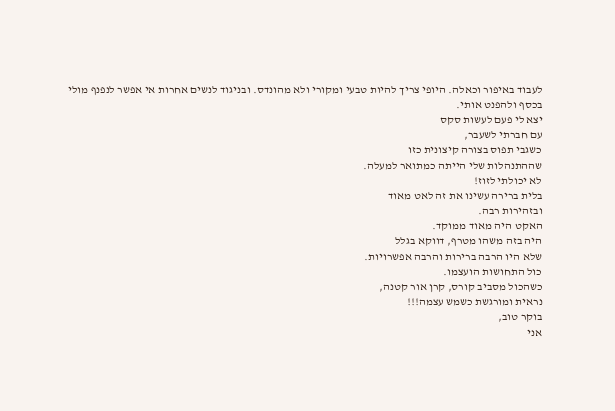לעבוד באיפור וכאלה. היופי צריך להיות טבעי ומקורי ולא מהונדס. ובניגוד לנשים אחרות אי אפשר לנפנף מולי בכסף ולהפנט אותי.
יצא לי פעם לעשות סקס
עם חברתי לשעבר,
כשגבי תפוס בצורה קיצונית כזו
שההתנהלות שלי הייתה כמתואר למעלה.
לא יכולתי לזוז!
בלית ברירה עשינו את זה לאט מאוד
ובזהירות רבה.
האקט היה מאוד ממוקד.
היה בזה משהו מטרף, דווקא בגלל
שלא היו הרבה ברירות והרבה אפשרויות.
כול התחושות הועצמו.
כשהכול מסביב קורס, קרן אור קטנה,
נראית ומורגשת כשמש עצמה!!!
בוקר טוב,
אני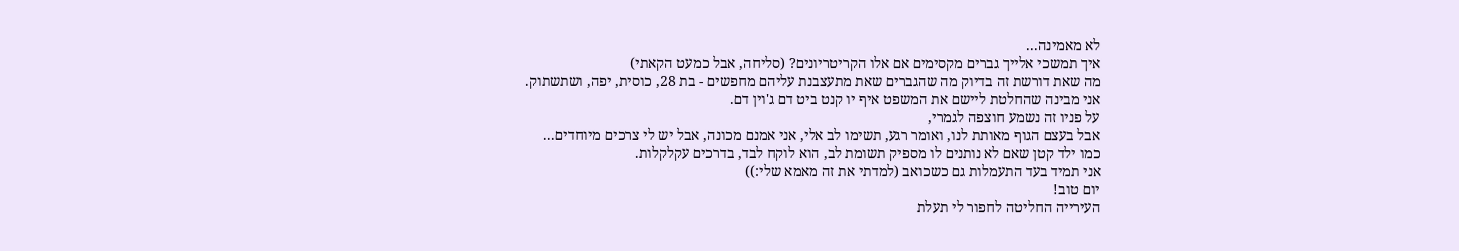לא מאמינה...
איך תמשכי אלייך גברים מקסימים אם אלו הקריטריונים? (סליחה, אבל כמעט הקאתי)
מה שאת דורשת זה בדיוק מה שהגברים שאת מתעצבנת עליהם מחפשים - בת 28, כוסית, יפה, ושתשתוק.
אני מבינה שהחלטת ליישם את המשפט איף יו קנט ביט דם ג'וין דם.
על פניו זה נשמע חוצפה לגמרי,
אבל בעצם הגוף מאותת לנו, ואומר רגע, תשימו לב אלי, אני אמנם מכונה, אבל יש לי צרכים מיוחדים...
כמו ילד קטן שאם לא נותנים לו מספיק תשומת לב, הוא לוקח לבד, בדרכים עקלקלות.
אני תמיד בעד התעמלות גם כשכואב (למדתי את זה מאמא שלי:))
יום טוב!
העירייה החליטה לחפור לי תעלת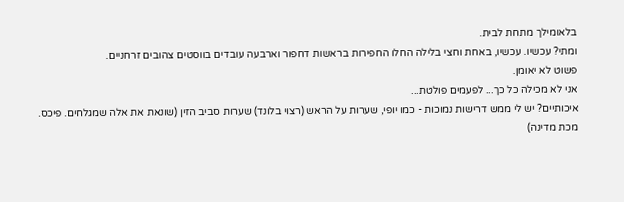בלאומילך מתחת לבית.
ומתי? עכשיו. עכשיו, באחת וחצי בלילה החלו החפירות בראשות דחפור וארבעה עובדים בווסטים צהובים זרחניים.
פשוט לא יאומן.
אני לא מכילה כל כך... לפעמים פולטת...
איכותיים? יש לי ממש דרישות נמוכות - כמו יופי, שערות על הראש (רצוי בלונד) שערות סביב הזין (שונאת את אלה שמגלחים. פיכס. מכת מדינה)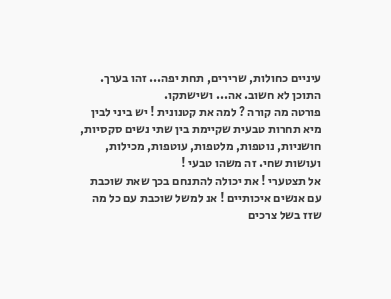עיניים כחולות, שרירים, תחת יפה... זהו בערך. התוכן לא חשוב. אה... ושישתקו.
פורטה מה קורה ? למה את קטנונית ! יש ביני לבין מיא תחרות טבעית שקיימת בין שתי נשים סקסיות, חושניות, נוטפות, מלטפות, עוטפות, מכילות, ועושות שחי. זה משהו טבעי !
אל תצטערי ! את יכולה להתנחם בכך שאת שוכבת עם אנשים איכותיים ! אנ למשל שוכבת עם כל מה שזז בשל צרכים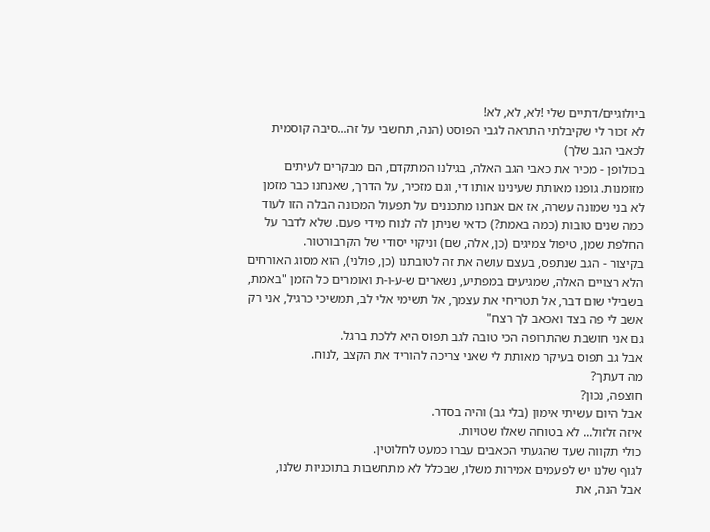ביולוגיים/דתיים שלי !לא, לא, לא!
לא זכור לי שקיבלתי התראה לגבי הפוסט (הנה, תחשבי על זה...סיבה קוסמית לכאבי הגב שלך)
בכולופן - מכיר את כאבי הגב האלה, בגילנו המתקדם, הם מבקרים לעיתים מזומנות. גופנו מאותת שעינינו אותו די, וגם מזכיר, על הדרך, שאנחנו כבר מזמן לא בני שמונה עשרה, אז אם אנחנו מתכננים על תפעול המכונה הבלה הזו לעוד כמה שנים טובות (כמה באמת?) כדאי שניתן לה לנוח מידי פעם. שלא לדבר על החלפת שמן, טיפול צמיגים (כן, אלה, שם) וניקוי יסודי של הקרבורטור.
בקיצור - הגב שנתפס, בעצם עושה את זה לטובתנו (כן, פולני), הוא מסוג האורחים הלא רצויים האלה, שמגיעים במפתיע, נשארים ש-ע-ו-ת ואומרים כל הזמן "באמת, בשבילי שום דבר, אל תטריחי את עצמך, אל תשימי אלי לב, תמשיכי כרגיל, אני רק אשב לי פה בצד ואכאב לך רצח"
גם אני חושבת שהתרופה הכי טובה לגב תפוס היא ללכת ברגל.
אבל גב תפוס בעיקר מאותת לי שאני צריכה להוריד את הקצב ,לנוח.
מה דעתך?
חוצפה, נכון?
אבל היום עשיתי אימון (בלי גב) והיה בסדר.
איזה זלזול... לא בטוחה שאלו שטויות.
כולי תקווה שעד שהגעתי הכאבים עברו כמעט לחלוטין.
לגוף שלנו יש לפעמים אמירות משלו, שבכלל לא מתחשבות בתוכניות שלנו,
אבל הנה, את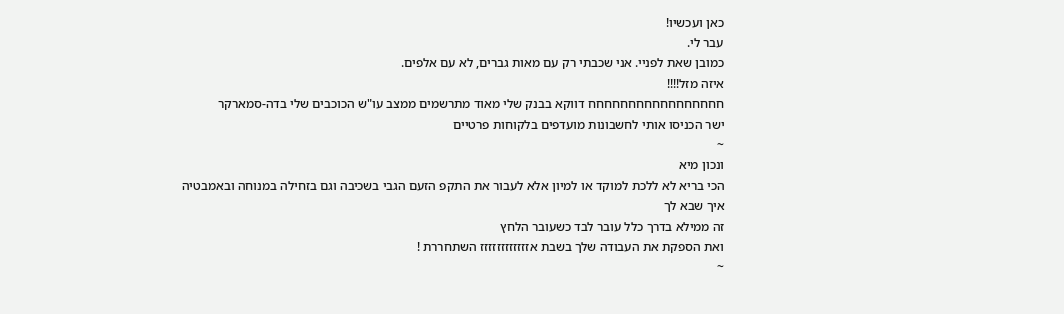כאן ועכשיו!
עבר לי.
כמובן שאת לפניי. אני שכבתי רק עם מאות גברים, לא עם אלפים.
איזה מזל!!!!
חחחחחחחחחחחחחחחחח דווקא בבנק שלי מאוד מתרשמים ממצב עו"ש הכוכבים שלי בדה-סמארקר
ישר הכניסו אותי לחשבונות מועדפים בלקוחות פרטיים
~
ונכון מיא
הכי בריא לא ללכת למוקד או למיון אלא לעבור את התקפ הזעם הגבי בשכיבה וגם בזחילה במנוחה ובאמבטיה
איך שבא לך
זה ממילא בדרך כלל עובר לבד כשעובר הלחץ
ואת הספקת את העבודה שלך בשבת אזזזזזזזזזזזז השתחררת !
~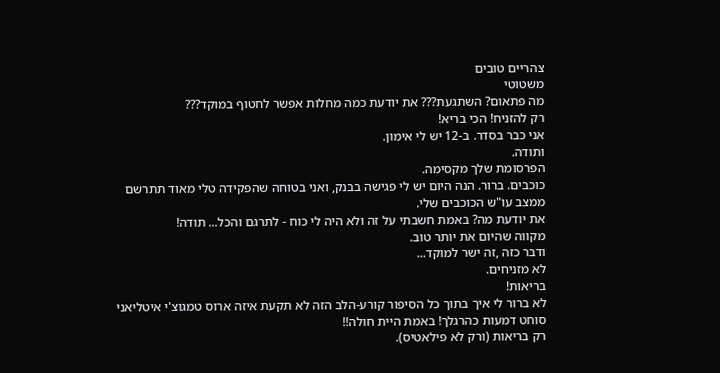צהריים טובים
משטוטי
מה פתאום? השתגעת??? את יודעת כמה מחלות אפשר לחטוף במוקד???
רק להזניח! הכי בריא!
אני כבר בסדר. ב-12 יש לי אימון.
ותודה.
הפרסומת שלך מקסימה.
כוכבים. ברור. הנה היום יש לי פגישה בבנק, ואני בטוחה שהפקידה טלי מאוד תתרשם ממצב עו"ש הכוכבים שלי.
את יודעת מה? באמת חשבתי על זה ולא היה לי כוח - לתרגם והכל... תודה!
מקווה שהיום את יותר טוב.
ודבר כזה ,זה ישר למוקד...
לא מזניחים.
בריאות!
לא ברור לי איך בתוך כל הסיפור קורע-הלב הזה לא תקעת איזה ארוס טמגוצ'י איטליאני סוחט דמעות כהרגלך! באמת היית חולה!!
רק בריאות (ורק לא פילאטיס).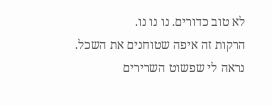לא טוב כדורים. נו נו נו.
הרקות זה איפה שטוחנים את השכל. נראה לי שפשוט השרירים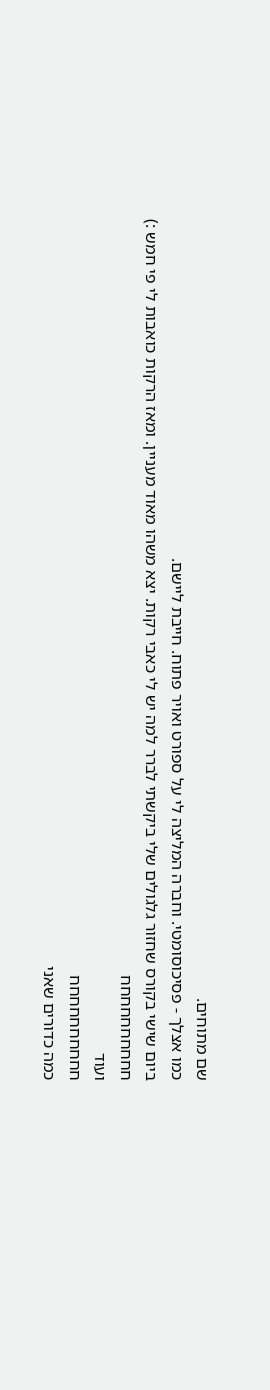שם מתוחים.
כמו אצלך - פסיכוסומטי. וחברה המליצה לי על ספורט ואויר פתוח. חייבת ליישם.
ביום שישי בקורס שחזור גלגולים שלי ביקשתי לברר למה יש לי כאבי רקות. יצא משהו מאוד מעניין. ומאז הרקות כואבות לי פי חמש :)
חחחחחחחחחח
ועוד
חחחחחחחחחח
כמה כדורים שאני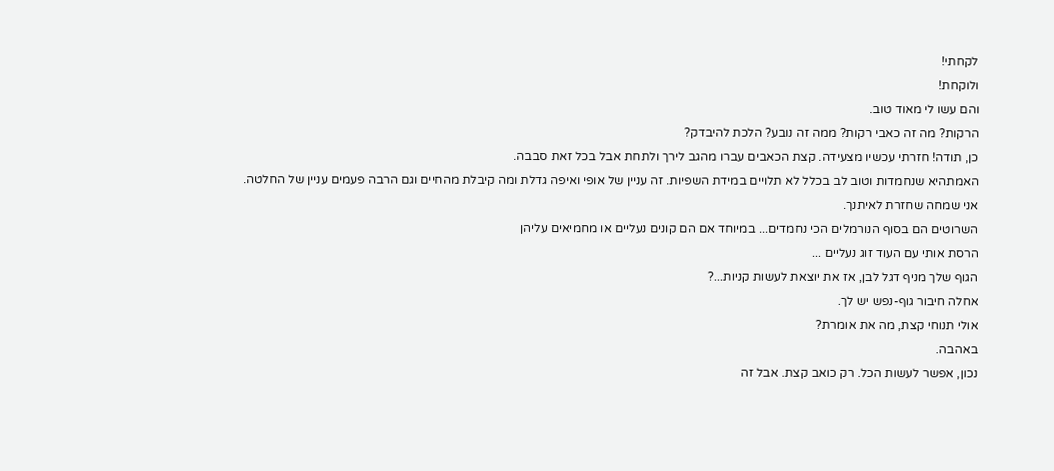לקחתי!
ולוקחת!
והם עשו לי מאוד טוב.
הרקות? מה זה כאבי רקות? ממה זה נובע? הלכת להיבדק?
כן, תודה! חזרתי עכשיו מצעידה. קצת הכאבים עברו מהגב לירך ולתחת אבל בכל זאת סבבה.
האמתהיא שנחמדות וטוב לב בכלל לא תלויים במידת השפיות. זה עניין של אופי ואיפה גדלת ומה קיבלת מהחיים וגם הרבה פעמים עניין של החלטה.
אני שמחה שחזרת לאיתנך.
השרוטים הם בסוף הנורמלים הכי נחמדים... במיוחד אם הם קונים נעליים או מחמיאים עליהן
הרסת אותי עם העוד זוג נעליים ...
הגוף שלך מניף דגל לבן, אז את יוצאת לעשות קניות...?
אחלה חיבור גוף-נפש יש לך.
אולי תנוחי קצת, מה את אומרת?
באהבה.
נכון, אפשר לעשות הכל. רק כואב קצת. אבל זה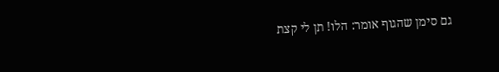גם סימן שהגוף אומר: הלו! תן לי קצת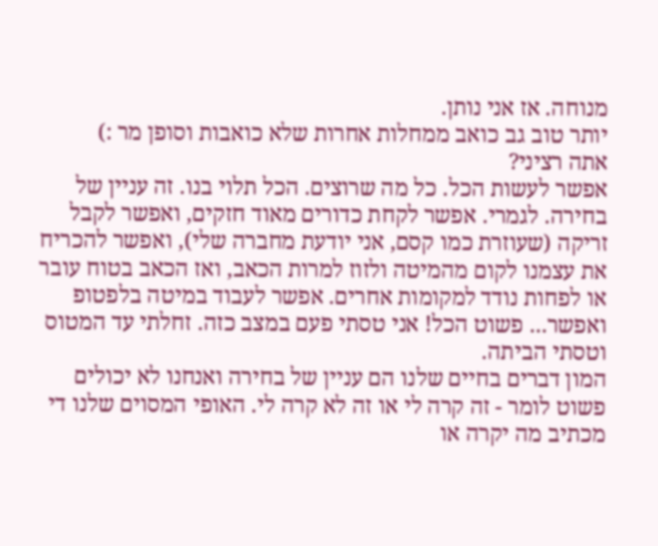מנוחה. אז אני נותן.
יותר טוב גב כואב ממחלות אחרות שלא כואבות וסופן מר :)
אתה רציני?
אפשר לעשות הכל. כל מה שרוצים. הכל תלוי בנו. זה עניין של בחירה. לגמרי. אפשר לקחת כדורים מאוד חזקים, ואפשר לקבל זריקה (שעוזרת כמו קסם, אני יודעת מחברה שלי), ואפשר להכריח את עצמנו לקום מהמיטה ולזוז למרות הכאב, ואז הכאב בטוח עובר או לפחות נודד למקומות אחרים. אפשר לעבוד במיטה בלפטופ ואפשר... פשוט הכל! אני טסתי פעם במצב כזה. זחלתי עד המטוס וטסתי הביתה.
המון דברים בחיים שלנו הם עניין של בחירה ואנחנו לא יכולים פשוט לומר - זה קרה לי או זה לא קרה לי. האופי המסוים שלנו די מכתיב מה יקרה או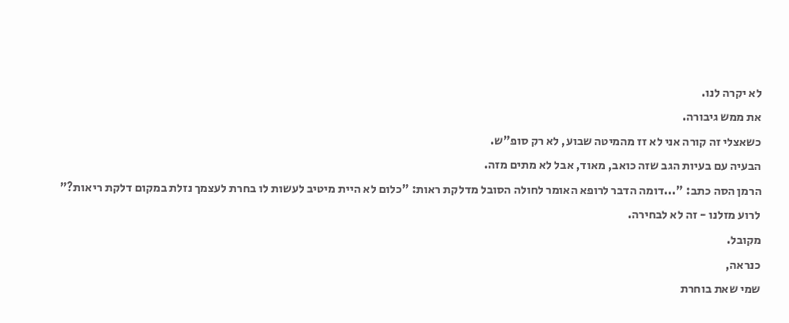לא יקרה לנו.
את ממש גיבורה.
כשאצלי זה קורה אני לא זז מהמיטה שבוע, לא רק סופ"ש.
הבעיה עם בעיות הגב שזה כואב, מאוד, אבל לא מתים מזה.
הרמן הסה כתב: "...דומה הדבר לרופא האומר לחולה הסובל מדלקת ראות: "כלום לא היית מיטיב לעשות לו בחרת לעצמך נזלת במקום דלקת ריאות?"
לרוע מזלנו - זה לא לבחירה.
מקובל.
כנראה,
שמי שאת בוחרת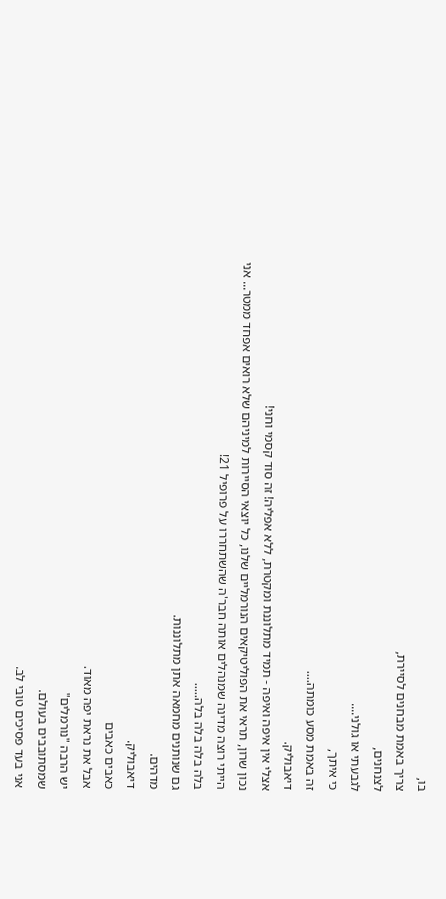בו,
צריך באמת מבחנים לסיירת,
לצנחנים,
לגבעתי או גולני....
כי איתך,
זה באמת מסע כומתה....
דיאבוליק.
אצלי אין איפה ואיפה - תמיד מתלוננת ומקטרת, ללא אפליה! זה סוד קסמי וחני!
נכון שרון, תראי את הפוליטיקאים הנורמליים שלנו, כל יוצאי הסיירות למיניהם שלא רואים אפחד ממטר... אני הייתי רוצה מדינה שמנהלים אותה חבר'ה שהשתחררו על פרופיל 21!
בלה בלה בלה בלה.....
גם שנותנים מחמאה אתן מתלוננות.
מדהים.
דיאבוליק.
כאבים כאבים
אבל את נראת יפה מאוד.
יש הרבה "נורמלים"
שמסתובבים בעולם.
אני בעד פסיכים טובי לב.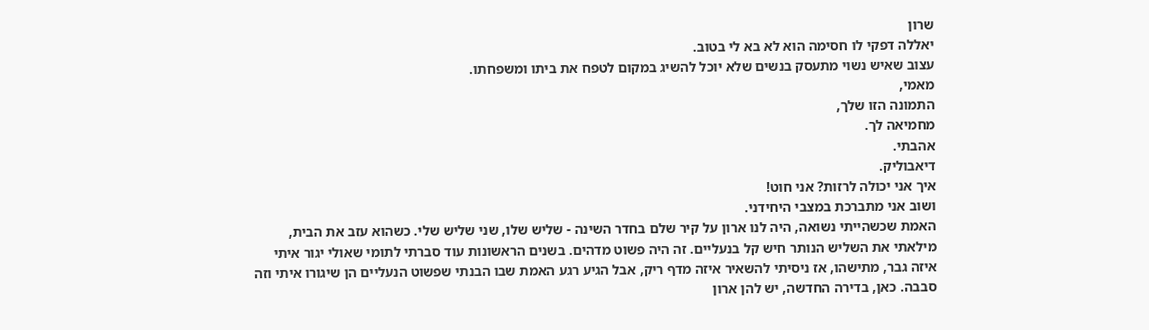שרון
יאללה דפקי לו חסימה הוא לא בא לי בטוב.
עצוב שאיש נשוי מתעסק בנשים שלא יוכל להשיג במקום לטפח את ביתו ומשפחתו.
מאמי,
התמונה הזו שלך,
מחמיאה לך.
אהבתי.
דיאבוליק.
איך אני יכולה לרזות? אני חוט!
ושוב אני מתברכת במצבי היחידני.
האמת שכשהייתי נשואה, היה לנו ארון על קיר שלם בחדר השינה - שליש שלו, שני שליש שלי. כשהוא עזב את הבית, מילאתי את השליש הנותר חיש קל בנעליים. זה היה פשוט מדהים. בשנים הראשונות עוד סברתי לתומי שאולי יגור איתי איזה גבר, מתישהו, אז ניסיתי להשאיר איזה מדף ריק, אבל הגיע רגע האמת שבו הבנתי שפשוט הנעליים הן שיגורו איתי וזה סבבה. כאן, בדירה החדשה, יש להן ארון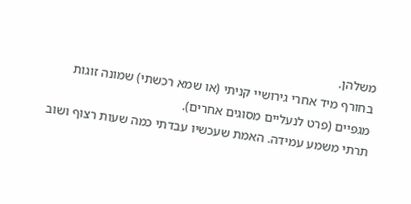משלהן.
בחורף מיד אחרי גירושיי קניתי (או שמא רכשתי) שמונה זוגות מגפיים (פרט לנעליים מסוגים אחרים).
תרתי משמע עמידה. האמת שעכשיו עבדתי כמה שעות רצוף ושוב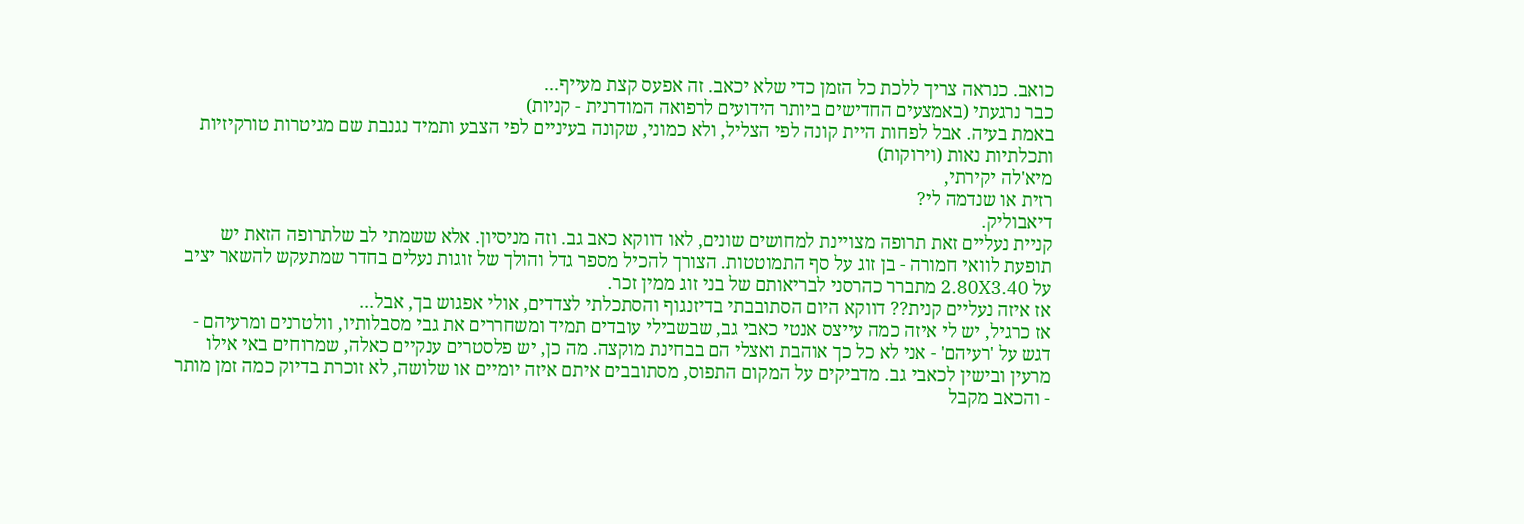כואב. כנראה צריך ללכת כל הזמן כדי שלא יכאב. זה אפעס קצת מעייף...
כבר נרגעתי (באמצעים החדישים ביותר הידועים לרפואה המודרנית - קניות)
באמת בעיה. אבל לפחות היית קונה לפי הצליל, ולא כמוני, שקונה בעיניים לפי הצבע ותמיד נגנבת שם מגיטרות טורקיזיות ותכלתיות נאות (וירוקות)
מיא'לה יקירתי,
רזית או שנדמה לי?
דיאבוליק.
קניית נעליים זאת תרופה מצויינת למחושים שונים, לאו דווקא כאב גב. וזה מניסיון. אלא ששמתי לב שלתרופה הזאת יש תופעת לוואי חמורה - בן זוג על סף התמוטטות. הצורך להכיל מספר גדל והולך של זוגות נעלים בחדר שמתעקש להשאר יציב על 2.80X3.40 מתברר כהרסני לבריאותם של בני זוג ממין זכר.
אז איזה נעליים קנית?? דווקא היום הסתובבתי בדיזנגוף והסתכלתי לצדדים, אולי אפגוש בך, אבל...
אז כרגיל, יש לי איזה כמה עייצס אנטי כאבי גב, שבשבילי עובדים תמיד ומשחררים את גבי מסבלותיו, וולטרנים ומרעיהם - דגש על 'רעיהם' - אני לא כל כך אוהבת ואצלי הם בבחינת מוקצה. מה כן, יש פלסטרים ענקיים כאלה, שמרוחים באי אילו מרעין ובישין לכאבי גב. מדביקים על המקום התפוס, מסתובבים איתם איזה יומיים או שלושה, לא זוכרת בדיוק כמה זמן מותר - והכאב מקבל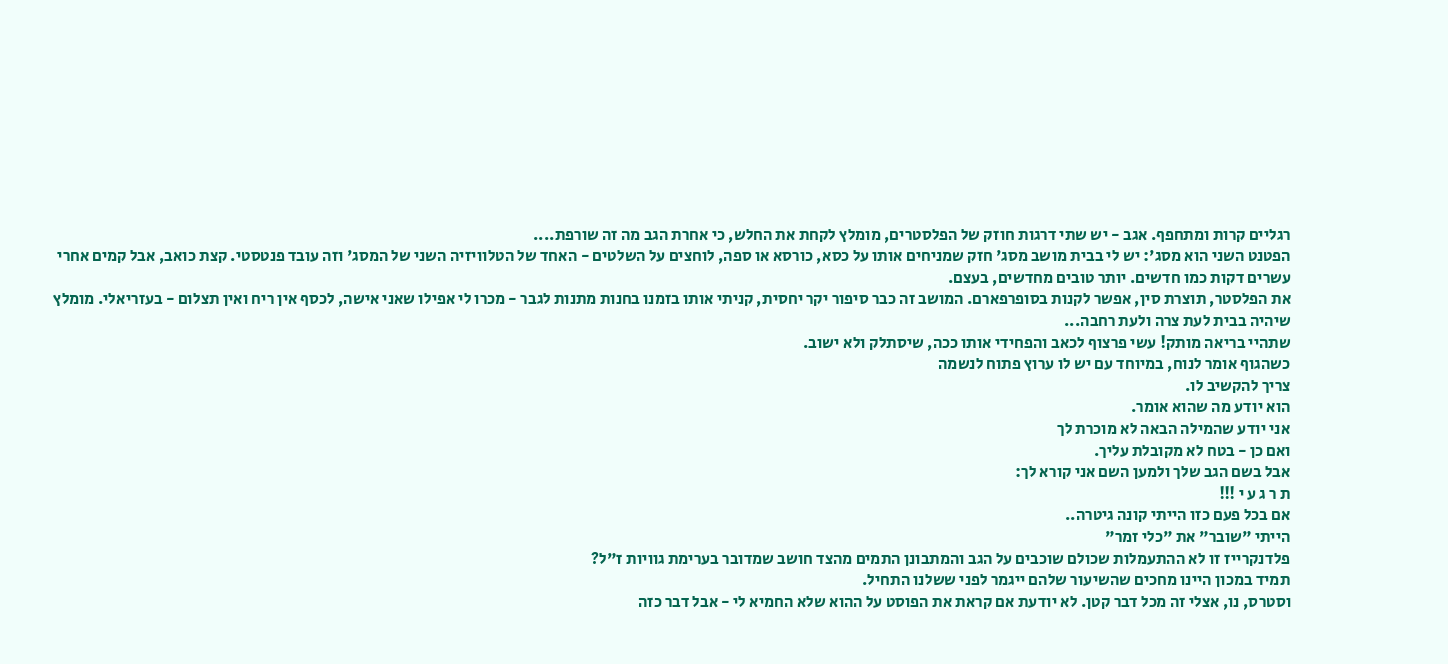רגליים קרות ומתחפף. אגב - יש שתי דרגות חוזק של הפלסטרים, מומלץ לקחת את החלש, כי אחרת הגב מה זה שורפת....
הפטנט השני הוא מסג': יש לי בבית מושב מסג' חזק שמניחים אותו על כסא, כורסא או ספה, לוחצים על השלטים - האחד של הטלוויזיה השני של המסג' וזה עובד פנטסטי. קצת כואב, אבל קמים אחרי עשרים דקות כמו חדשים. יותר טובים מחדשים, בעצם.
את הפלסטר, תוצרת סין, אפשר לקנות בסופרפארם. המושב זה כבר סיפור יקר יחסית, קניתי אותו בזמנו בחנות מתנות לגבר - מכרו לי אפילו שאני אישה, לכסף אין ריח ואין תצלום - בעזריאלי. מומלץ שיהיה בבית לעת צרה ולעת רחבה...
שתהיי בריאה מותק! עשי פרצוף לכאב והפחידי אותו ככה, שיסתלק ולא ישוב.
כשהגוף אומר לנוח, במיוחד עם יש לו ערוץ פתוח לנשמה
צריך להקשיב לו.
הוא יודע מה שהוא אומר.
אני יודע שהמילה הבאה לא מוכרת לך
ואם כן - בטח לא מקובלת עליך.
אבל בשם הגב שלך ולמען השם אני קורא לך:
ת ר ג ע י !!!
אם בכל פעם כזו הייתי קונה גיטרה..
הייתי "שובר" את "כלי זמר"
פלדנקרייז זו לא ההתעמלות שכולם שוכבים על הגב והמתבונן התמים מהצד חושב שמדובר בערימת גוויות ז"ל?
תמיד במכון היינו מחכים שהשיעור שלהם ייגמר לפני ששלנו התחיל.
וסטרס, נו, אצלי זה מכל דבר קטן. לא יודעת אם קראת את הפוסט על ההוא שלא החמיא לי - אבל דבר כזה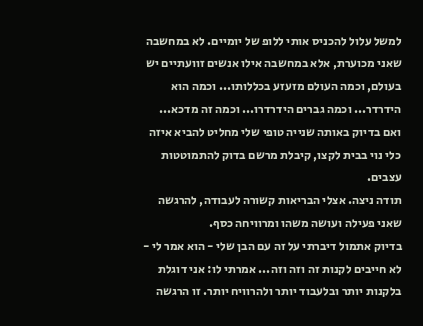למשל עלול להכניס אותי ללופ של יומיים. לא במחשבה שאני מכוערת, אלא במחשבה אילו אנשים זוועתיים יש בעולם, וכמה העולם מזעזע בכללותו... וכמה הוא הידרדר... וכמה גברים הידרדרו... וכמה זה מדכא... ואם בדיוק באותה שנייה טופי שלי מחליט להביא איזה כלי נוי בבית לקצו, קיבלת מרשם בדוק להתמוטטות עצבים.
תודה ניצה. אצלי הבריאות קשורה לעבודה, להרגשה שאני פעילה ועושה משהו ומרוויחה כסף.
בדיוק אתמול דיברתי על זה עם הבן שלי - הוא אמר לי - לא חייבים לקנות זה וזה וזה... אמרתי לו: אני דוגלת בלקנות יותר ובלעבוד יותר ולהרוויח יותר. זו הרגשה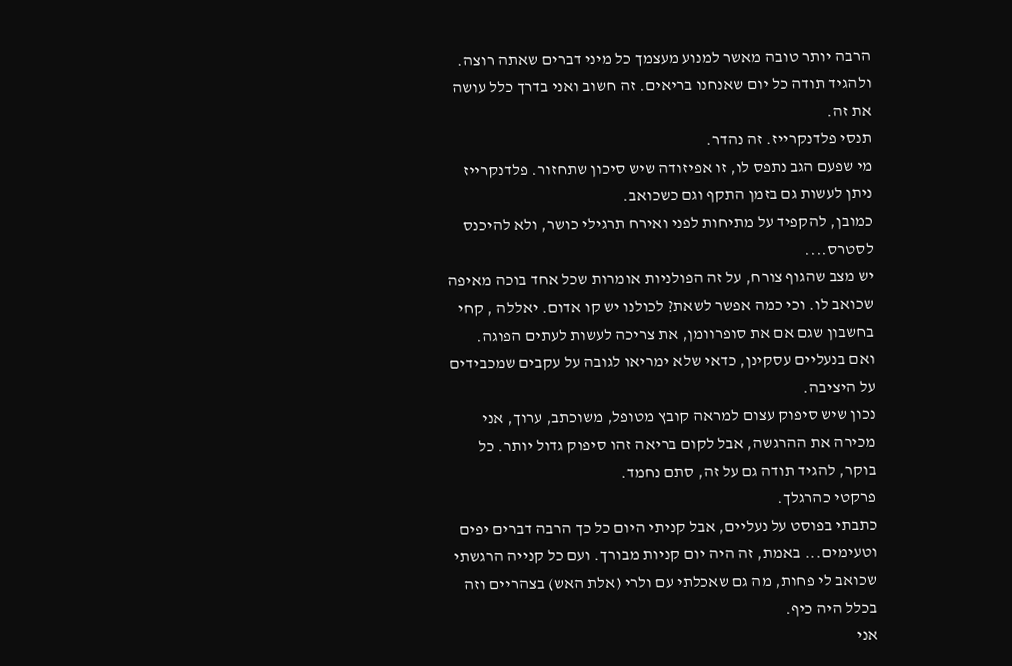הרבה יותר טובה מאשר למנוע מעצמך כל מיני דברים שאתה רוצה.
ולהגיד תודה כל יום שאנחנו בריאים. זה חשוב ואני בדרך כלל עושה את זה.
תנסי פלדנקרייז. זה נהדר.
מי שפעם הגב נתפס לו, זו אפיזודה שיש סיכון שתחזור. פלדנקרייז ניתן לעשות גם בזמן התקף וגם כשכואב.
כמובן, להקפיד על מתיחות לפני ואירח תרגילי כושר, ולא להיכנס לסטרס....
יש מצב שהגוף צורח, על זה הפולניות אומרות שכל אחד בוכה מאיפה שכואב לו. וכי כמה אפשר לשאת? לכולנו יש קו אדום. יאללה , קחי בחשבון שגם אם את סופרוומן, את צריכה לעשות לעתים הפוגה.
ואם בנעליים עסקינן, כדאי שלא ימריאו לגובה על עקבים שמכבידים על היציבה.
נכון שיש סיפוק עצום למראה קובץ מטופל, משוכתב, ערוך, אני מכירה את ההרגשה, אבל לקום בריאה זהו סיפוק גדול יותר. כל בוקר, להגיד תודה גם על זה, סתם נחמד.
פרקטי כהרגלך.
כתבתי בפוסט על נעליים, אבל קניתי היום כל כך הרבה דברים יפים וטעימים... באמת, זה היה יום קניות מבורך. ועם כל קנייה הרגשתי שכואב לי פחות, מה גם שאכלתי עם ולרי (אלת האש) בצהריים וזה בכלל היה כיף.
אני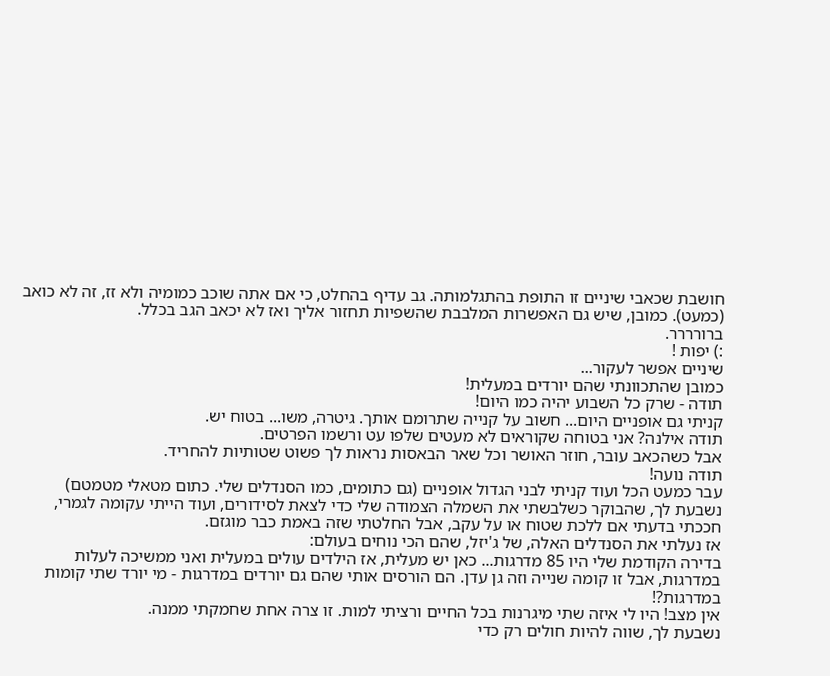חושבת שכאבי שיניים זו התופת בהתגלמותה. גב עדיף בהחלט, כי אם אתה שוכב כמומיה ולא זז, זה לא כואב (כמעט). כמובן, שיש גם האפשרות המלבבת שהשפיות תחזור אליך ואז לא יכאב הגב בכלל.
ברורררר.
:) יפות !
שיניים אפשר לעקור...
כמובן שהתכוונתי שהם יורדים במעלית!
תודה - שרק כל השבוע יהיה כמו היום!
קניתי גם אופניים היום... חשוב על קנייה שתרומם אותך. גיטרה, משו... בטוח יש.
תודה אילנה? אני בטוחה שקוראים לא מעטים שלפו עט ורשמו הפרטים.
אבל כשהכאב עובר, חוזר האושר וכל שאר הבאסות נראות לך פשוט שטותיות להחריד.
תודה נועה!
עבר כמעט הכל ועוד קניתי לבני הגדול אופניים (גם כתומים, כמו הסנדלים שלי. כתום מטאלי מטמטם)
נשבעת לך, שהבוקר כשלבשתי את השמלה הצמודה שלי כדי לצאת לסידורים, ועוד הייתי עקומה לגמרי, חככתי בדעתי אם ללכת שטוח או על עקב, אבל החלטתי שזה באמת כבר מוגזם.
אז נעלתי את הסנדלים האלה, של ג'יזל, שהם הכי נוחים בעולם:
בדירה הקודמת שלי היו 85 מדרגות... כאן יש מעלית, אז הילדים עולים במעלית ואני ממשיכה לעלות במדרגות, אבל זו קומה שנייה וזה גן עדן. הם הורסים אותי שהם גם יורדים במדרגות - מי יורד שתי קומות במדרגות?!
אין מצב! היו לי איזה שתי מיגרנות בכל החיים ורציתי למות. זו צרה אחת שחמקתי ממנה.
נשבעת לך, שווה להיות חולים רק כדי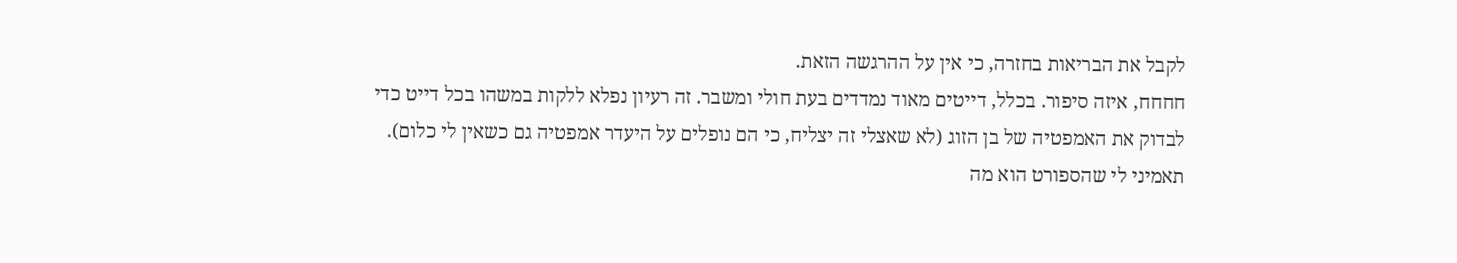לקבל את הבריאות בחזרה, כי אין על ההרגשה הזאת.
חחחח, איזה סיפור. בכלל, דייטים מאוד נמדדים בעת חולי ומשבר. זה רעיון נפלא ללקות במשהו בכל דייט כדי לבדוק את האמפטיה של בן הזוג (לא שאצלי זה יצליח, כי הם נופלים על היעדר אמפטיה גם כשאין לי כלום).
תאמיני לי שהספורט הוא מה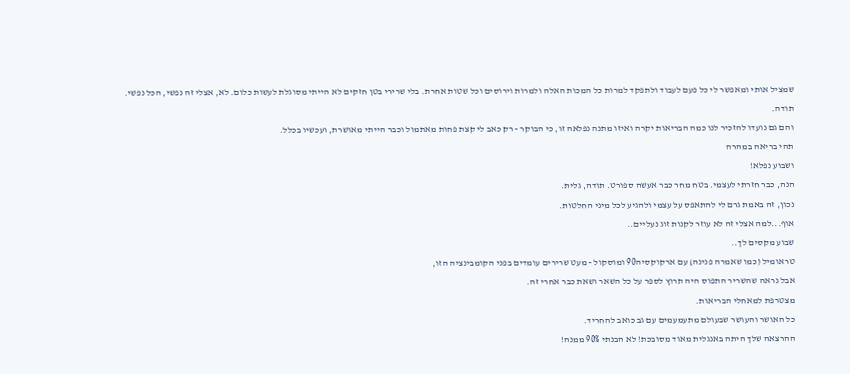שמציל אותי ומאפשר לי כל פעם לעבוד ולתפקד למרות כל המכות האלה ולמרות וירוסים וכל שטות אחרת. בלי שרירי בטן חזקים לא הייתי מסוגלת לעשות כלום. לא, אצלי זה נפשי, הכל נפשי.
תודה.
והם גם נועדו להזכיר לנו כמה הבריאות יקרה ואיזו מתנה נפלאה זו, כי הבוקר - רק כאב לי קצת פחות מאתמול וכבר הייתי מאושרת, ועכשיו בכלל.
תהי בריאה במהרה
ושבוע נפלא!
הנה, כבר חזרתי לעצמי. בטח מחר כבר אעשה ספורט. תודה, גלית.
נכון, זה באמת גרם לי להתאפס על עצמי ולהגיע לכל מיני החלטות.
אוף...למה אצלי זה לא עוזר לקנות זוג נעליים..
שבוע מקסים לך..
טראומיל (כמו שאמרה פנינה) עם ארקוקסיה90 ומוסקול - מעט שרירים עומדים בפני הקומבינציה הזו,
אבל נראה שהשריר התפוס היה תרוץ לספר על כל השאר ושאת כבר אחרי זה.
מצטרפת למאחלי הבריאות.
כל האושר והעושר שבעולם מתעמעמים עם גב כואב להחריד.
ההרצאה שלך היתה באנגלית מאוד מסובכת! לא הבנתי 90% ממנה!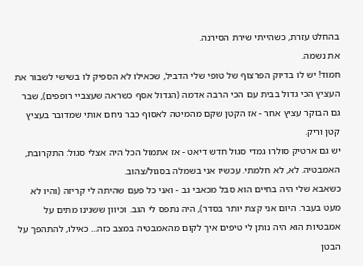בהחלט עזרת, כשהייתי שירת הסירנה.
את נשמה.
חמוד! יש לו בדיוק הפרצוף של טופי שלי הדביל, שכאילו לא הספיק לו בשישי לשבור את העציץ הכי גדול בבית עם הכי הרבה אדמה (הגדול אסף כשראה שעצביי רופפים), שבר גם הבוקר עציץ אחר - אז הקטן שקם מהמיטה לאסוף כבר ניחם אותי שמדובר בעציץ קטן וריק.
יש גם ארטיק סולרו גמדי סגול חדש דיאט - אז אתמול הכל היה אצלי סגול: התקרובת, האמבטיה. לא, לא חלמתי. עכשיו אני בשמלה בסגול/צהוב.
כשאבא שלי היה בחיים הוא סבל מכאבי גב - ואני כל פעם שהיתה לי קריזה (והיו לא מעט בעבר. היום אני קצת יותר בסדר), היה נתפס לי הגב. וכיוון ששנינו מתים על אמבטיות הוא היה נותן לי טיפים איך לקום מהאמבטיה במצב כזה... כאילו, להתהפך על הבטן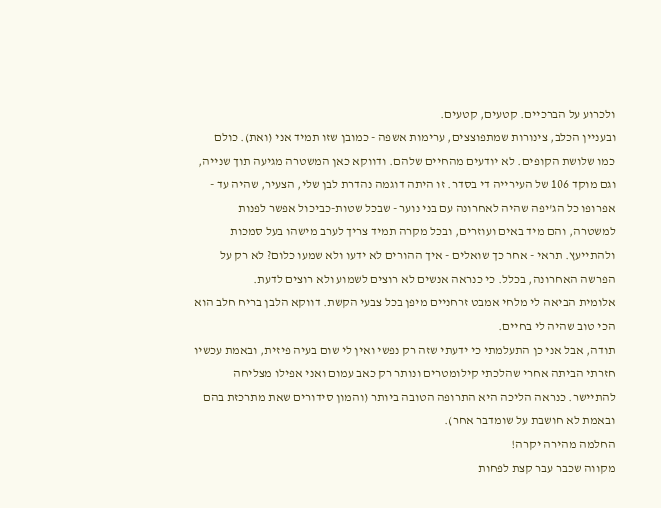ולכרוע על הברכיים. קטעים, קטעים.
ובעניין הכלב, צינורות שמתפוצצים, ערימות אשפה - כמובן שזו תמיד אני (ואת). כולם כמו שלושת הקופים. לא יודעים מהחיים שלהם. ודווקא כאן המשטרה מגיעה תוך שנייה, וגם מוקד 106 של העירייה די בסדר. זו היתה דוגמה נהדרת לבן שלי, הצעיר, שהיה עד - אפרופו כל הג'יפה שהיה לאחרונה עם בני נוער - שבכל שטות-כביכול אפשר לפנות למשטרה, והם מיד באים ועוזרים, ובכל מקרה תמיד צריך לערב מישהו בעל סמכות ולהתייעץ. תראי - אחר כך שואלים - איך ההורים לא ידעו ולא שמעו כלום? לא רק על הפרשה האחרונה, בכלל. כי כנראה אנשים לא רוצים לשמוע ולא רוצים לדעת.
אלומית הביאה לי מלחי אמבט זרחניים מיפן בכל צבעי הקשת. דווקא הלבן בריח חלב הוא הכי טוב שהיה לי בחיים.
תודה, אבל אני כן התעלמתי כי ידעתי שזה רק נפשי ואין לי שום בעיה פיזית, ובאמת עכשיו חזרתי הביתה אחרי שהלכתי קילומטרים ונותר רק כאב עמום ואני אפילו מצליחה להתיישר. כנראה הליכה היא התרופה הטובה ביותר (והמון סידורים שאת מתרכזת בהם ובאמת לא חושבת על שומדבר אחר).
החלמה מהירה יקרה!
מקווה שכבר עבר קצת לפחות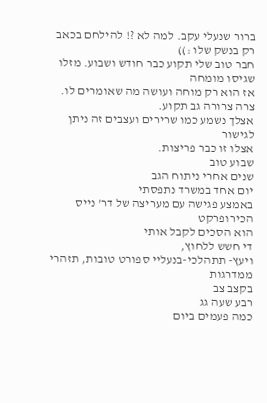ברור שנעלי עקב. למה לא ?! להילחם בכאב רק בנשק שלו :))
חבר טוב שלי תקוע כבר חודש ושבוע. מזלו שגיסו מומחה
אז הוא רק מוחה ועושה מה שאומרים לו. צרה צרורה גב תקוע.
אצלך נשמע כמו שרירים ועצבים זה ניתן לגישור
אצלו זו כבר פריצות.
שבוע טוב
שנים אחרי ניתוח הגב
יום אחד במשרד נתפסתי
באמצע פגישה עם מעריצה של דר' נייס הכירופרקט
הוא הסכים לקבל אותי
די חשש ללחוץ,
ויעץ- תתהלכי-בנעליי ספורט טובות, תזהרי ממדרגות
בקצב צב
רבע שעה גג
כמה פעמים ביום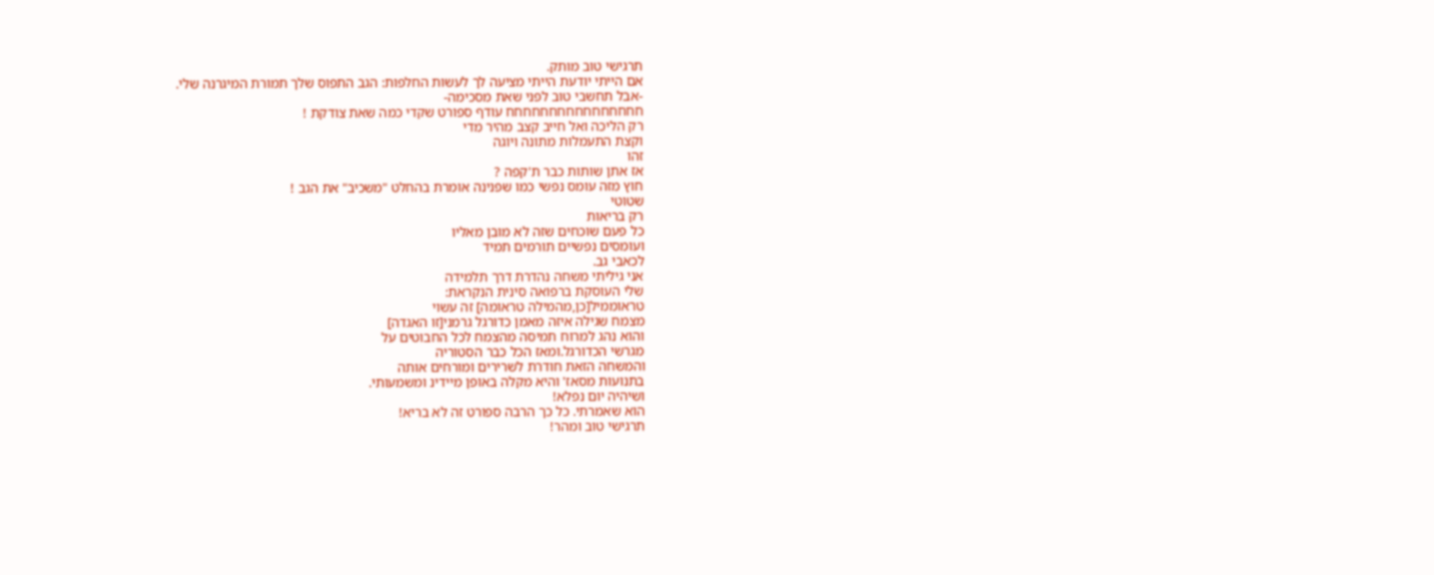תרגישי טוב מותק.
אם הייתי יודעת הייתי מציעה לך לעשות החלפות: הגב התפוס שלך תמורת המיגרנה שלי.
-אבל תחשבי טוב לפני שאת מסכימה-
חחחחחחחחחחחחחחחח עודף ספורט שקדי כמה שאת צודקת !
רק הליכה ואל חייב קצב מהיר מדי
וקצת התעמלות מתונה ויוגה
זהו
אז אתן שותות כבר ת'קפה ?
חוץ מזה עומס נפשי כמו שפנינה אומרת בהחלט "משכיב" את הגב !
שטוטי
רק בריאות
כל פעם שוכחים שזה לא מובן מאליו
ועומסים נפשיים תורמים תמיד
לכאבי גב.
אני גיליתי משחה נהדרת דרך תלמידה
שלי העוסקת ברפואה סינית הנקראת:
טראוממיל[כן,מהמילה טראומה] זה עשוי
מצמח שגילה איזה מאמן כדורגל גרמני[זו האגדה]
והוא נהג למרוח תמיסה מהצמח לכל החבוטים על
מגרשי הכדורגל.ומאז הכל כבר הסטוריה
והמשחה הזאת חודרת לשרירים ומורחים אותה
בתנועות מסאז' והיא מקלה באופן מיידינ ומשמעותי.
ושיהיה יום נפלא!
הוא שאמרתי. כל כך הרבה ספורט זה לא בריא!
תרגישי טוב ומהר!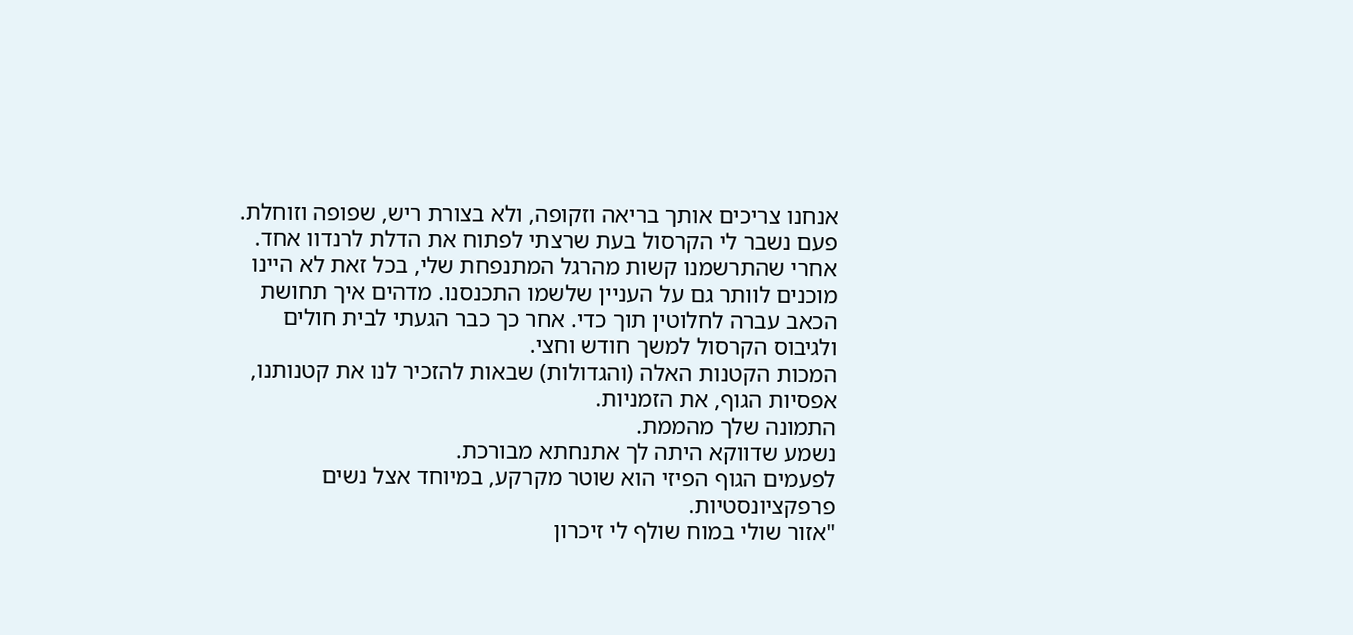אנחנו צריכים אותך בריאה וזקופה, ולא בצורת ריש, שפופה וזוחלת.
פעם נשבר לי הקרסול בעת שרצתי לפתוח את הדלת לרנדוו אחד. אחרי שהתרשמנו קשות מהרגל המתנפחת שלי, בכל זאת לא היינו מוכנים לוותר גם על העניין שלשמו התכנסנו. מדהים איך תחושת הכאב עברה לחלוטין תוך כדי. אחר כך כבר הגעתי לבית חולים ולגיבוס הקרסול למשך חודש וחצי.
המכות הקטנות האלה (והגדולות) שבאות להזכיר לנו את קטנותנו, אפסיות הגוף, את הזמניות.
התמונה שלך מהממת.
נשמע שדווקא היתה לך אתנחתא מבורכת.
לפעמים הגוף הפיזי הוא שוטר מקרקע, במיוחד אצל נשים פרפקציונסטיות.
"אזור שולי במוח שולף לי זיכרון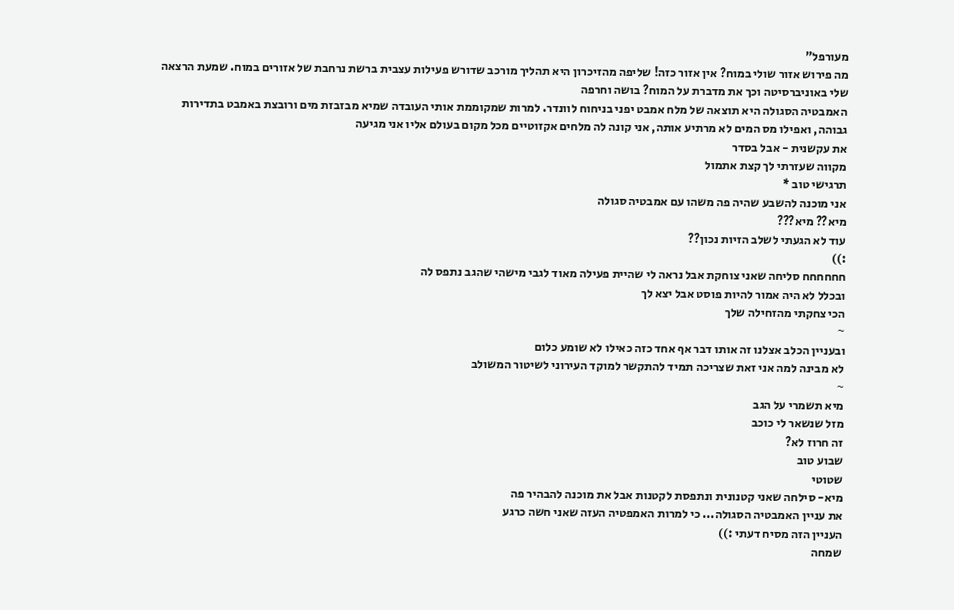מעורפל"
מה פירוש אזור שולי במוח? אין אזור כזה! שליפה מהזיכרון היא תהליך מורכב שדורש פעילות עצבית ברשת נרחבת של אזורים במוח. שמעת הרצאה שלי באוניברסיטה וכך את מדברת על המוח? בושה וחרפה
האמבטיה הסגולה היא תוצאה של מלח אמבט יפני בניחוח לוונדר. למרות שמקוממת אותי העובדה שמיא מבזבזת מים ורובצת באמבט בתדירות גבוהה, ואפילו מס המים לא מרתיע אותה, אני קונה לה מלחים אקזוטיים מכל מקום בעולם אליו אני מגיעה
את עקשנית - אבל בסדר
מקווה שעזרתי לך קצת אתמול
תרגישי טוב *
אני מוכנה להשבע שהיה פה משהו עם אמבטיה סגולה
מיא?? מיא???
עוד לא הגעתי לשלב הזיות נכון??
:))
חחחחחח סליחה שאני צוחקת אבל נראה לי שהיית פעילה מאוד לגבי מישהי שהגב נתפס לה
ובכלל לא היה אמור להיות פוסט אבל יצא לך
הכי צחקתי מהזחילה שלך
~
ובעניין הכלב אצלנו זה אותו דבר אף אחד כזה כאילו לא שומע כלום
לא מבינה למה אני זאת שצריכה תמיד להתקשר למוקד העירוני לשיטור המשולב
~
מיא תשמרי על הגב
מזל שנשאר לי כוכב
זה חרוז לא?
שבוע טוב
שטוטי
מיא- סילחה שאני קטנונית ונתפסת לקטנות אבל את מוכנה להבהיר פה
את עניין האמבטיה הסגולה... כי למרות האמפטיה העזה שאני חשה כרגע
העניין הזה מסיח דעתי :))
שמחה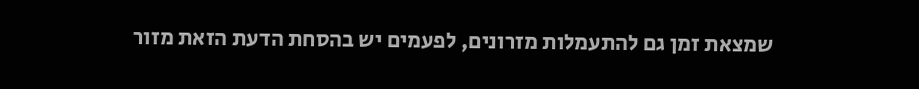שמצאת זמן גם להתעמלות מזרונים, לפעמים יש בהסחת הדעת הזאת מזור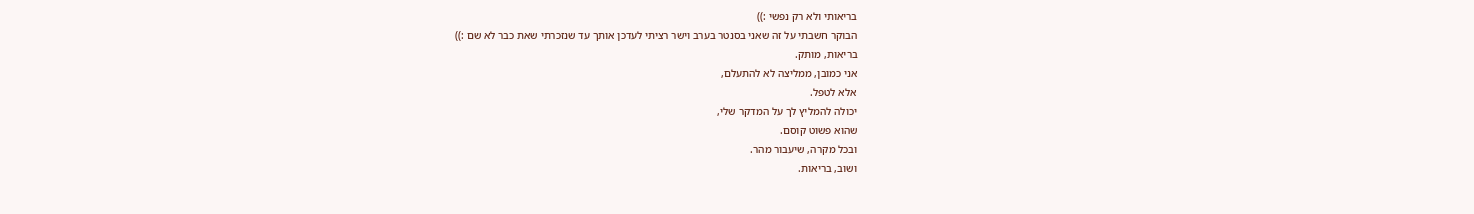בריאותי ולא רק נפשי :))
הבוקר חשבתי על זה שאני בסנטר בערב וישר רציתי לעדכן אותך עד שנזכרתי שאת כבר לא שם :))
בריאות, מותק.
אני כמובן, ממליצה לא להתעלם,
אלא לטפל.
יכולה להמליץ לך על המדקר שלי,
שהוא פשוט קוסם.
ובכל מקרה, שיעבור מהר.
ושוב, בריאות.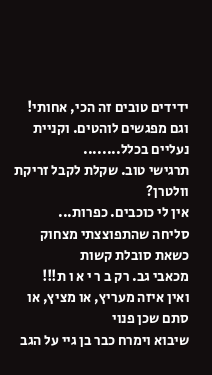ידידים טובים זה הכי, אחותי! וגם מפגשים לוהטים. וקניית נעליים בכלל........
תרגישי טוב. שקלת לקבל זריקת וולטרן?
אין לי כוכבים. כפרות...
סליחה שהתפוצצתי מצחוק כשאת סובלת קשות
מכאבי גב. רק ב ר י א ו ת!!!
ואין איזה מעריץ, או מציץ, או סתם שכן פנוי
שיבוא וימרח כבר בן גיי על הגב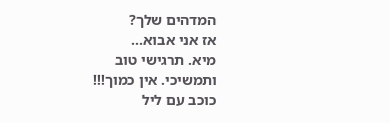המדהים שלך?
אז אני אבוא...
מיא. תרגישי טוב
ותמשיכי. אין כמוך!!!
כוכב עם ליל